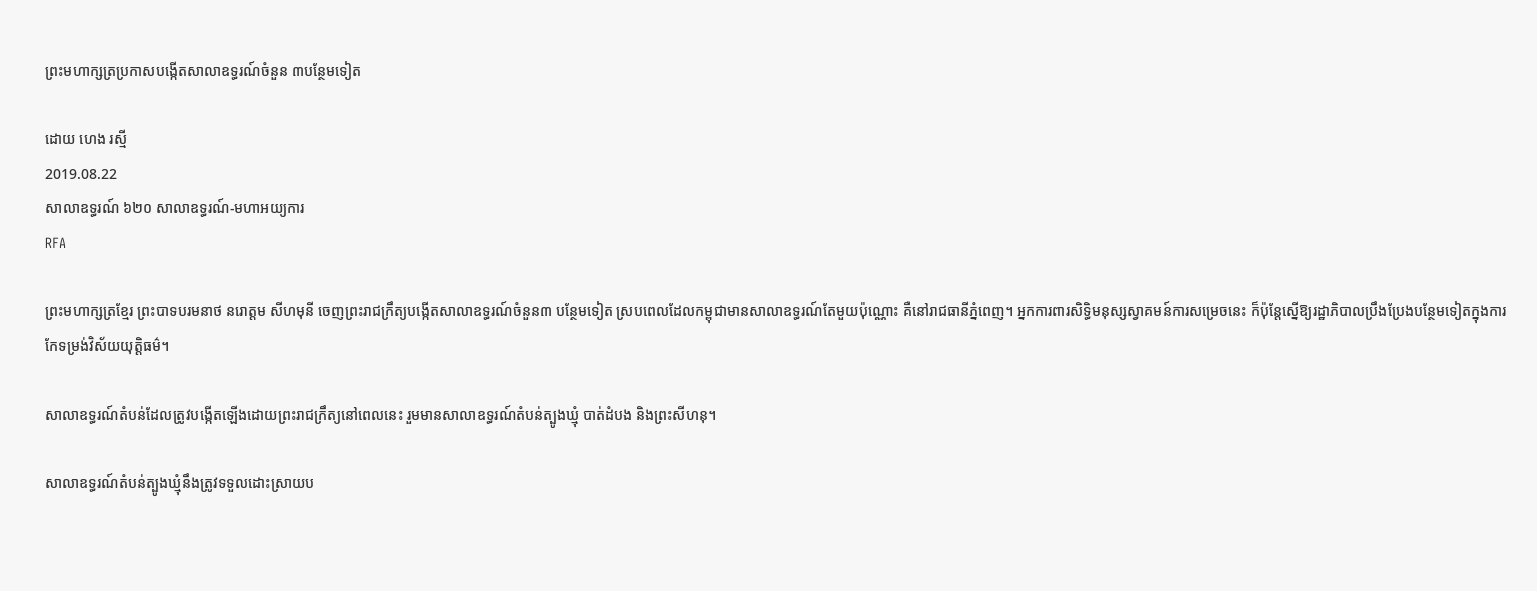ព្រះមហាក្សត្រប្រកាសបង្កើតសាលាឧទ្ធរណ៍ចំនួន ៣បន្ថែមទៀត

ដោយ ហេង រស្មី
2019.08.22
សាលាឧទ្ធរណ៍ ៦២០ សាលាឧទ្ធរណ៍-មហាអយ្យការ
RFA

ព្រះមហាក្សត្រខ្មែរ ព្រះបាទបរមនាថ នរោត្តម សីហមុនី ចេញព្រះរាជក្រឹត្យបង្កើតសាលាឧទ្ធរណ៍ចំនួន៣ បន្ថែមទៀត ស្របពេលដែលកម្ពុជាមានសាលាឧទ្ធរណ៍តែមួយប៉ុណ្ណោះ គឺនៅរាជធានីភ្នំពេញ។ អ្នកការពារសិទ្ធិមនុស្សស្វាគមន៍ការសម្រេចនេះ ក៏ប៉ុន្តែស្នើឱ្យរដ្ឋាភិបាលប្រឹងប្រែងបន្ថែមទៀតក្នុងការកែទម្រង់វិស័យយុត្តិធម៌។

សាលាឧទ្ធរណ៍តំបន់ដែលត្រូវបង្កើតឡើងដោយព្រះរាជក្រឹត្យនៅពេលនេះ រួមមានសាលាឧទ្ធរណ៍តំបន់ត្បូងឃ្មុំ បាត់ដំបង និងព្រះសីហនុ។

សាលាឧទ្ធរណ៍តំបន់ត្បូងឃ្មុំនឹងត្រូវទទួលដោះស្រាយប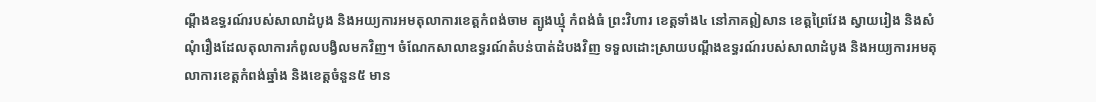ណ្តឹងឧទ្ធរណ៍របស់សាលាដំបូង និងអយ្យការអមតុលាការខេត្តកំពង់ចាម ត្បូងឃ្មុំ កំពង់ធំ ព្រះវិហារ ខេត្តទាំង៤ នៅភាគឦសាន ខេត្តព្រៃវែង ស្វាយរៀង និងសំណុំរឿងដែលតុលាការកំពូលបង្វិលមកវិញ។ ចំណែកសាលាឧទ្ធរណ៍តំបន់បាត់ដំបងវិញ ទទួលដោះស្រាយបណ្តឹងឧទ្ធរណ៍របស់សាលាដំបូង និងអយ្យការអមតុលាការខេត្តកំពង់ឆ្នាំង និងខេត្តចំនួន៥ មាន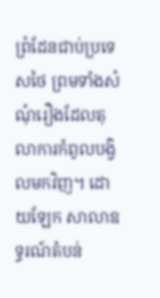ព្រំដែនជាប់ប្រទេសថៃ ព្រមទាំងសំណុំរឿងដែលតុលាការកំពូលបង្វិលមកវិញ។ ដោយឡែក សាលាឧទ្ធរណ៍តំបន់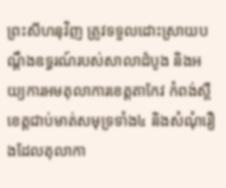ព្រះសីហនុវិញ ត្រូវទទួលដោះស្រាយបណ្តឹងឧទ្ធរណ៍របស់សាលាដំបូង និងអយ្យការអមតុលាការខេត្តតាកែវ កំពង់ស្ពឺ ខេត្តជាប់មាត់សមុទ្រទាំង៤ និងសំណុំរឿងដែលតុលាកា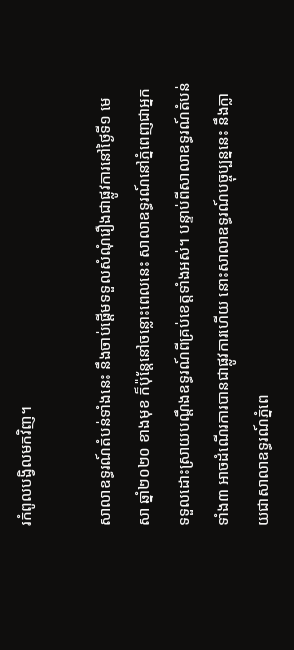រកំពូលបង្វិលមកវិញ។

សាលាឧទ្ធរណ៍តំបន់ទាំងនេះ នឹងចាប់ផ្ដើមទទួលសំណុំរឿងជាផ្លូវការនៅថ្ងៃទី១ មេសា ឆ្នាំ២០២០ ខាងមុខ ក៏ប៉ុន្តែនៅចន្លោះពេលនេះ សាលាឧទ្ធរណ៍នៅភ្នំពេញជាអ្នកទទួលដោះស្រាយបណ្តឹងឧទ្ធរណ៍ពីគ្រប់ខេត្តទាំងអស់។ បន្ទាប់ពីសាលាឧទ្ធរណ៍តំបន់ទាំង៣ អាចដំណើរការបានជាផ្លូវការហើយ នោះសាលាឧទ្ធរណ៍បច្ចុប្បន្ននេះ នឹងក្លាយជាសាលាឧទ្ធរណ៍ភ្នំពេ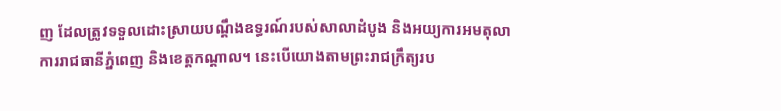ញ ដែលត្រូវទទួលដោះស្រាយបណ្តឹងឧទ្ធរណ៍របស់សាលាដំបូង និងអយ្យការអមតុលាការរាជធានីភ្នំពេញ និងខេត្តកណ្តាល។ នេះបើយោងតាមព្រះរាជក្រឹត្យរប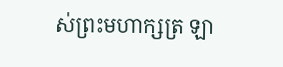ស់ព្រះមហាក្សត្រ ឡា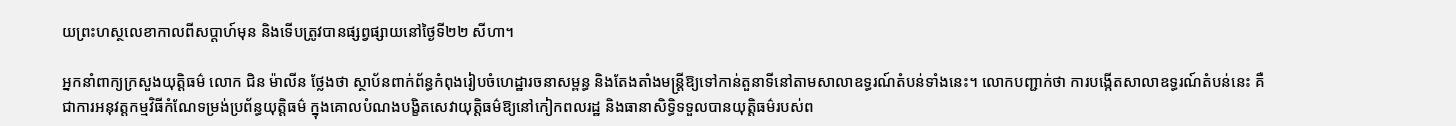យព្រះហស្ថលេខាកាលពីសប្ដាហ៍មុន និងទើបត្រូវបានផ្សព្វផ្សាយនៅថ្ងៃទី២២ សីហា។

អ្នកនាំពាក្យក្រសួងយុត្តិធម៌ លោក ជិន ម៉ាលីន ថ្លែងថា ស្ថាប័នពាក់ព័ន្ធកំពុងរៀបចំហេដ្ឋារចនាសម្ពន្ធ និងតែងតាំងមន្ត្រីឱ្យទៅកាន់តួនាទីនៅតាមសាលាឧទ្ធរណ៍តំបន់ទាំងនេះ។ លោកបញ្ជាក់ថា ការបង្កើតសាលាឧទ្ធរណ៍តំបន់នេះ គឺជាការអនុវត្តកម្មវិធីកំណែទម្រង់ប្រព័ន្ធយុត្តិធម៌ ក្នុងគោលបំណងបង្ខិតសេវាយុត្តិធម៌ឱ្យនៅកៀកពលរដ្ឋ និងធានាសិទ្ធិទទួលបានយុត្តិធម៌របស់ព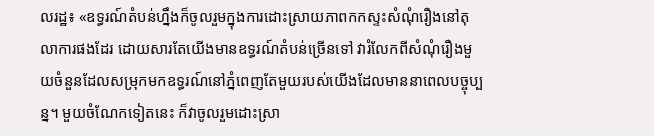លរដ្ឋ៖ «ឧទ្ធរណ៍តំបន់ហ្នឹងក៏ចូលរួមក្នុងការដោះស្រាយភាពកកស្ទះសំណុំរឿងនៅតុលាការផងដែរ ដោយសារតែយើងមានឧទ្ធរណ៍តំបន់ច្រើនទៅ វារំលែកពីសំណុំរឿងមួយចំនួនដែលសម្រុកមកឧទ្ធរណ៍នៅភ្នំពេញតែមួយរបស់យើងដែលមាននាពេលបច្ចុប្បន្ន។ មួយចំណែកទៀតនេះ ក៏វាចូលរួមដោះស្រា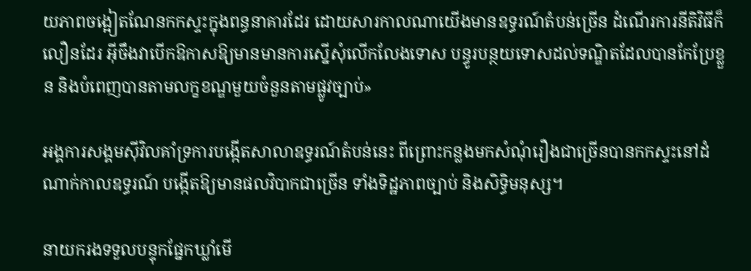យភាពចង្អៀតណែនកកស្ទះក្នុងពន្ធនាគារដែរ ដោយសារកាលណាយើងមានឧទ្ធរណ៍តំបន់ច្រើន ដំណើរការនីតិវិធីក៏លឿនដែរ អ៊ីចឹងវាបើកឱកាសឱ្យមានមានការស្នើសុំលើកលែងទោស បន្ធូរបន្ថយទោសដល់ទណ្ឌិតដែលបានកែប្រែខ្លួន និងបំពេញបានតាមលក្ខខណ្ឌមួយចំនួនតាមផ្លូវច្បាប់»

អង្គការសង្គមស៊ីវិលគាំទ្រការបង្កើតសាលាឧទ្ធរណ៍តំបន់នេះ ពីព្រោះកន្លងមកសំណុំរឿងជាច្រើនបានកកស្ទះនៅដំណាក់កាលឧទ្ធរណ៍ បង្កើតឱ្យមានផលវិបាកជាច្រើន ទាំងទិដ្ឋភាពច្បាប់ និងសិទ្ធិមនុស្ស។

នាយករងទទួលបន្ទុកផ្នែកឃ្លាំមើ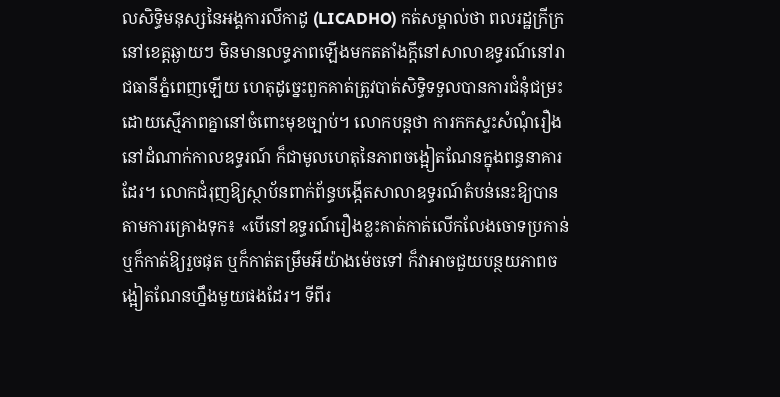លសិទ្ធិមនុស្សនៃអង្គការលីកាដូ (LICADHO) កត់សម្គាល់ថា ពលរដ្ឋក្រីក្រនៅខេត្តឆ្ងាយៗ មិនមានលទ្ធភាពឡើងមកតតាំងក្តីនៅសាលាឧទ្ធរណ៍នៅរាជធានីភ្នំពេញឡើយ ហេតុដូច្នេះពួកគាត់ត្រូវបាត់សិទ្ធិទទួលបានការជំនុំជម្រះដោយស្មើភាពគ្នានៅចំពោះមុខច្បាប់។ លោកបន្តថា ការកកស្ទះសំណុំរឿងនៅដំណាក់កាលឧទ្ធរណ៍ ក៏ជាមូលហេតុនៃភាពចង្អៀតណែនក្នុងពន្ធនាគារដែរ។ លោកជំរុញឱ្យស្ថាប័នពាក់ព័ន្ធបង្កើតសាលាឧទ្ធរណ៍តំបន់នេះឱ្យបានតាមការគ្រោងទុក៖ «បើនៅឧទ្ធរណ៍រឿងខ្លះគាត់កាត់លើកលែងចោទប្រកាន់ ឬក៏កាត់ឱ្យរួចផុត ឬក៏កាត់តម្រឹមអីយ៉ាងម៉េចទៅ ក៏វាអាចជួយបន្ថយភាពចង្អៀតណែនហ្នឹងមួយផងដែរ។ ទីពីរ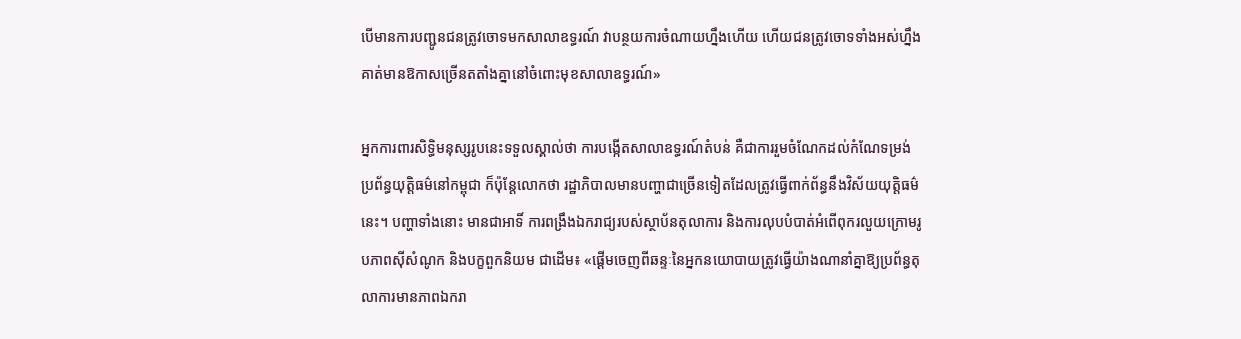បើមានការបញ្ជូនជនត្រូវចោទមកសាលាឧទ្ធរណ៍ វាបន្ថយការចំណាយហ្នឹងហើយ ហើយជនត្រូវចោទទាំងអស់ហ្នឹង គាត់មានឱកាសច្រើនតតាំងគ្នានៅចំពោះមុខសាលាឧទ្ធរណ៍»

អ្នកការពារសិទ្ធិមនុស្សរូបនេះទទួលស្គាល់ថា ការបង្កើតសាលាឧទ្ធរណ៍តំបន់ គឺជាការរួមចំណែកដល់កំណែទម្រង់ប្រព័ន្ធយុត្តិធម៌នៅកម្ពុជា ក៏ប៉ុន្តែលោកថា រដ្ឋាភិបាលមានបញ្ហាជាច្រើនទៀតដែលត្រូវធ្វើពាក់ព័ន្ធនឹងវិស័យយុត្តិធម៌នេះ។ បញ្ហាទាំងនោះ មានជាអាទិ៍ ការពង្រឹងឯករាជ្យរបស់ស្ថាប័នតុលាការ និងការលុបបំបាត់អំពើពុករលួយក្រោមរូបភាពស៊ីសំណូក និងបក្ខពួកនិយម ជាដើម៖ «ផ្ដើមចេញពីឆន្ទៈនៃអ្នកនយោបាយត្រូវធ្វើយ៉ាងណានាំគ្នាឱ្យប្រព័ន្ធតុលាការមានភាពឯករា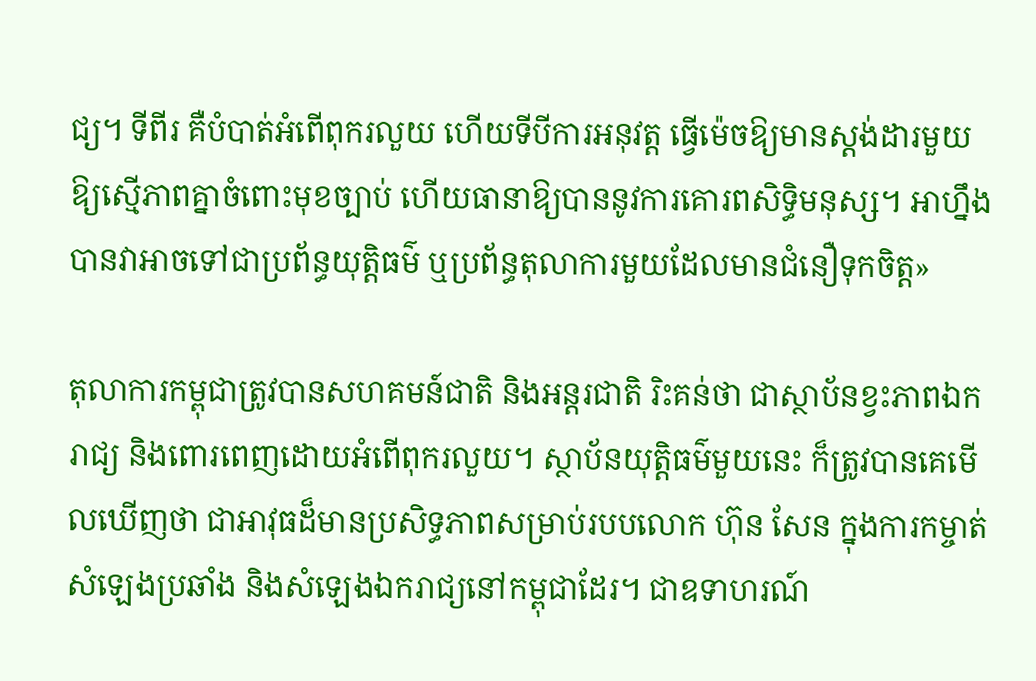ជ្យ។ ទីពីរ គឺបំបាត់អំពើពុករលួយ ហើយទីបីការអនុវត្ត ធ្វើម៉េចឱ្យមានស្តង់ដារមួយឱ្យស្មើភាពគ្នាចំពោះមុខច្បាប់ ហើយធានាឱ្យបាននូវការគោរពសិទ្ធិមនុស្ស។ អាហ្នឹងបានវាអាចទៅជាប្រព័ន្ធយុត្តិធម៌ ឬប្រព័ន្ធតុលាការមួយដែលមានជំនឿទុកចិត្ត»

តុលាការកម្ពុជាត្រូវបានសហគមន៍ជាតិ និងអន្តរជាតិ រិះគន់ថា ជាស្ថាប័នខ្វះភាពឯករាជ្យ និងពោរពេញដោយអំពើពុករលួយ។ ស្ថាប័នយុត្តិធម៌មួយនេះ ក៏ត្រូវបានគេមើលឃើញថា ជាអាវុធដ៏មានប្រសិទ្ធភាពសម្រាប់របបលោក ហ៊ុន សែន ក្នុងការកម្ចាត់សំឡេងប្រឆាំង និងសំឡេងឯករាជ្យនៅកម្ពុជាដែរ។ ជាឧទាហរណ៍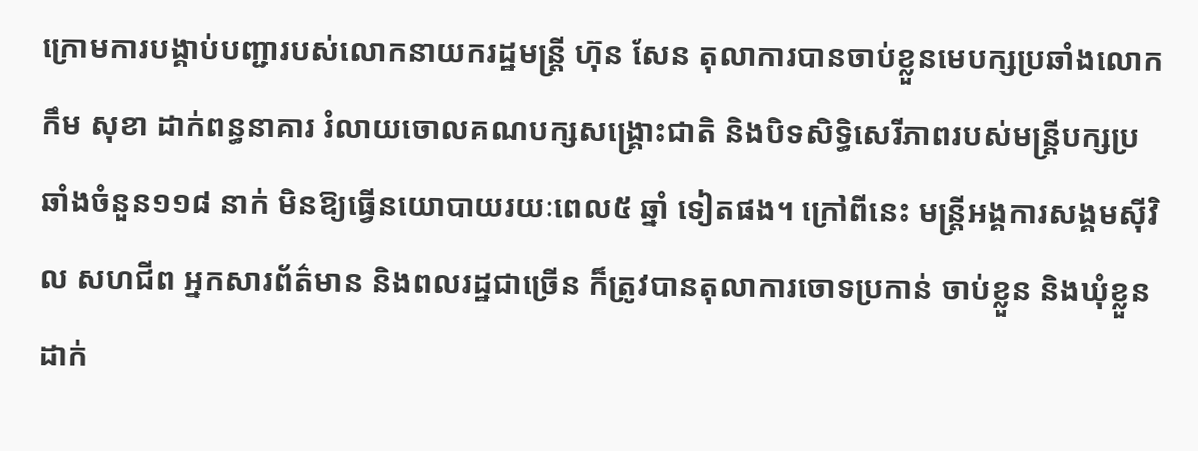ក្រោមការបង្គាប់បញ្ជារបស់លោកនាយករដ្ឋមន្ត្រី ហ៊ុន សែន តុលាការបានចាប់ខ្លួនមេបក្សប្រឆាំងលោក កឹម សុខា ដាក់ពន្ធនាគារ រំលាយចោលគណបក្សសង្គ្រោះជាតិ និងបិទសិទ្ធិសេរីភាពរបស់មន្ត្រីបក្សប្រឆាំងចំនួន១១៨ នាក់ មិនឱ្យធ្វើនយោបាយរយៈពេល៥ ឆ្នាំ ទៀតផង។ ក្រៅពីនេះ មន្ត្រីអង្គការសង្គមស៊ីវិល សហជីព អ្នកសារព័ត៌មាន និងពលរដ្ឋជាច្រើន ក៏ត្រូវបានតុលាការចោទប្រកាន់ ចាប់ខ្លួន និងឃុំខ្លួនដាក់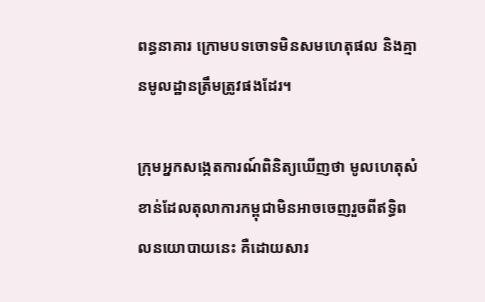ពន្ធនាគារ ក្រោមបទចោទមិនសមហេតុផល និងគ្មានមូលដ្ឋានត្រឹមត្រូវផងដែរ។

ក្រុមអ្នកសង្កេតការណ៍ពិនិត្យឃើញថា មូលហេតុសំខាន់ដែលតុលាការកម្ពុជាមិនអាចចេញរួចពីឥទ្ធិពលនយោបាយនេះ គឺដោយសារ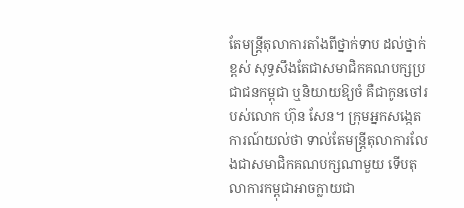តែមន្ត្រីតុលាការតាំងពីថ្នាក់ទាប ដល់ថ្នាក់ខ្ពស់ សុទ្ធសឹងតែជាសមាជិកគណបក្សប្រជាជនកម្ពុជា ឬនិយាយឱ្យចំ គឺជាកូនចៅរបស់លោក ហ៊ុន សែន។ ក្រុមអ្នកសង្កេតការណ៍យល់ថា ទាល់តែមន្ត្រីតុលាការលែងជាសមាជិកគណបក្សណាមួយ ទើបតុលាការកម្ពុជាអាចក្លាយជា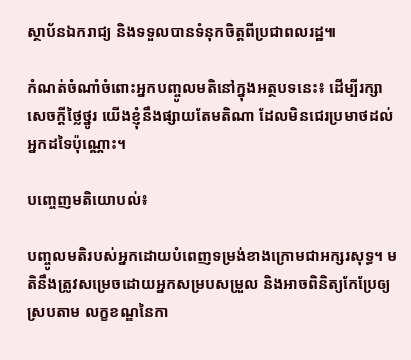ស្ថាប័នឯករាជ្យ និងទទួលបានទំនុកចិត្តពីប្រជាពលរដ្ឋ៕

កំណត់ចំណាំចំពោះអ្នកបញ្ចូលមតិនៅក្នុងអត្ថបទនេះ៖ ដើម្បីរក្សាសេចក្ដីថ្លៃថ្នូរ យើងខ្ញុំនឹងផ្សាយតែមតិណា ដែលមិនជេរប្រមាថដល់អ្នកដទៃប៉ុណ្ណោះ។

បញ្ចេញមតិយោបល់៖

បញ្ចូលមតិរបស់អ្នកដោយបំពេញទម្រង់ខាងក្រោមជាអក្សរសុទ្ធ។ មតិនឹងត្រូវសម្រេចដោយអ្នកសម្របសម្រួល និងអាចពិនិត្យកែប្រែឲ្យស្របតាម លក្ខខណ្ឌនៃកា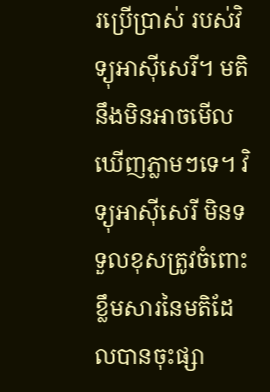រប្រើប្រាស់ របស់វិទ្យុអាស៊ីសេរី។ មតិនឹងមិនអាចមើលឃើញភ្លាមៗទេ។ វិទ្យុអាស៊ីសេរី មិនទទួលខុសត្រូវចំពោះខ្លឹមសារនៃមតិដែលបានចុះផ្សា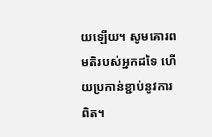យឡើយ។ សូមគោរពមតិរបស់អ្នកដទៃ ហើយប្រកាន់ខ្ជាប់នូវការពិត។